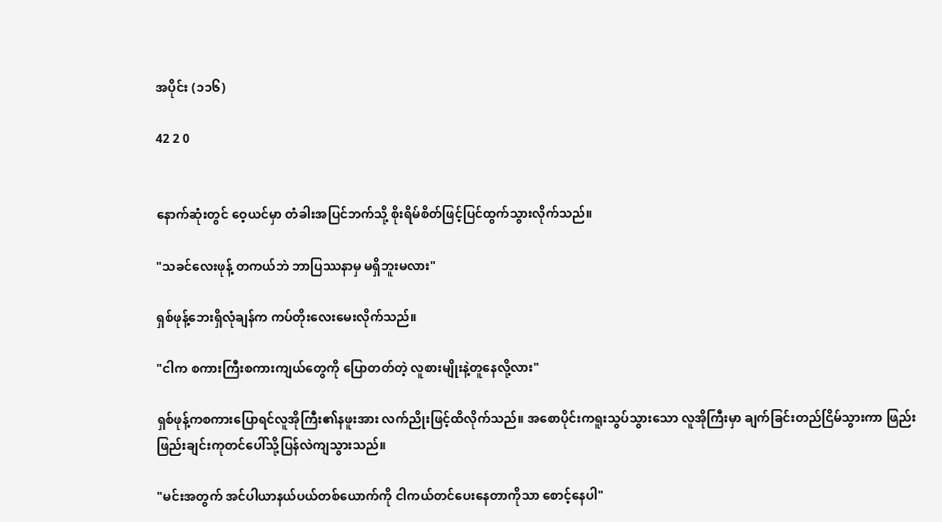အပိုင်း (၁၁၆)

42 2 0


နောက်ဆုံးတွင် ဝေ့ယင်မှာ တံခါးအပြင်ဘက်သို့ စိုးရိမ်စိတ်ဖြင့်ပြင်ထွက်သွားလိုက်သည်။

"သခင်လေးဖုန့် တကယ်ဘဲ ဘာပြဿနာမှ မရှိဘူးမလား"

ရှစ်ဖုန့်ဘေးရှိလုံချန်က ကပ်တိုးလေးမေးလိုက်သည်။

"ငါက စကားကြီးစကားကျယ်တွေကို ပြောတတ်တဲ့ လူစားမျိုးနဲ့တူနေလို့လား"

ရှစ်ဖုန့်ကစကားပြောရင်လူအိုကြီး၏နဖူးအား လက်ညိုးဖြင့်ထိလိုက်သည်။ အစောပိုင်းကရူးသွပ်သွားသော လူအိုကြီးမှာ ချက်ခြင်းတည်ငြိမ်သွားကာ ဖြည်းဖြည်းချင်းကုတင်ပေါ်သို့ပြန်လဲကျသွားသည်။

"မင်းအတွက် အင်ပါယာနယ်ပယ်တစ်ယောက်ကို ငါကယ်တင်ပေးနေတာကိုသာ စောင့်နေပါ"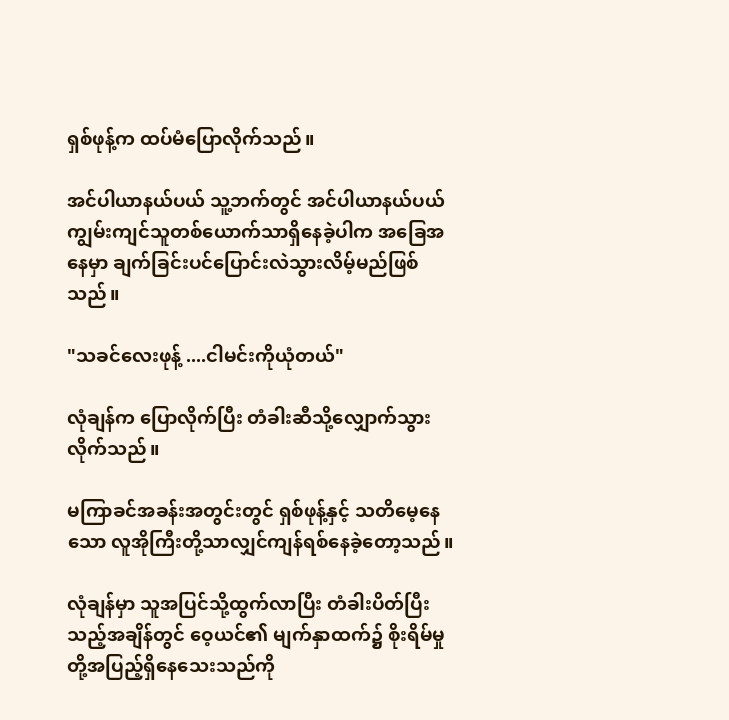ရှစ်ဖုန့်က ထပ်မံပြောလိုက်သည်။

အင်ပါယာနယ်ပယ် သူ့ဘက်တွင် အင်ပါယာနယ်ပယ်ကျွမ်းကျင်သူတစ်ယောက်သာရှိနေခဲ့ပါက အခြေအနေမှာ ချက်ခြင်းပင်ပြောင်းလဲသွားလိမ့်မည်ဖြစ်သည်။

"သခင်လေးဖုန့် ....ငါမင်းကိုယုံတယ်"

လုံချန်က ပြောလိုက်ပြီး တံခါးဆီသို့လျှောက်သွားလိုက်သည်။

မကြာခင်အခန်းအတွင်းတွင် ရှစ်ဖုန့်နှင့် သတိမေ့နေသော လူအိုကြီးတို့သာလျှင်ကျန်ရစ်နေခဲ့တော့သည်။

လုံချန်မှာ သူအပြင်သို့ထွက်လာပြီး တံခါးပိတ်ပြီးသည့်အချိန်တွင် ဝေ့ယင်၏ မျက်နှာထက်၌ စိုးရိမ်မှုတို့အပြည့်ရှိနေသေးသည်ကို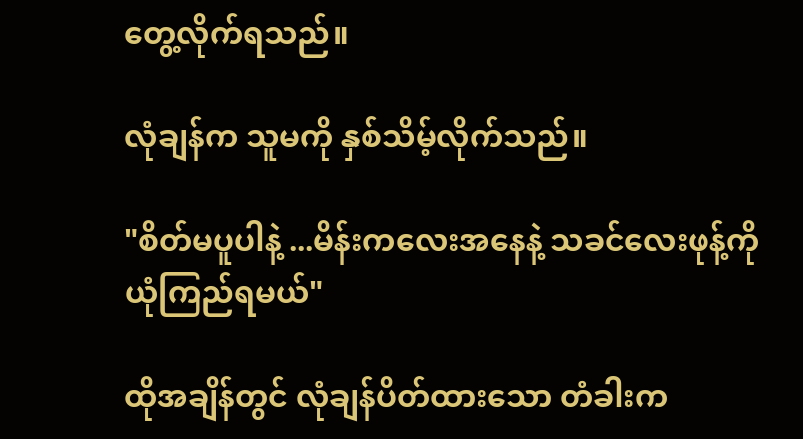တွေ့လိုက်ရသည်။

လုံချန်က သူမကို နှစ်သိမ့်လိုက်သည်။

"စိတ်မပူပါနဲ့ ...မိန်းကလေးအနေနဲ့ သခင်လေးဖုန့်ကို ယုံကြည်ရမယ်"

ထိုအချိန်တွင် လုံချန်ပိတ်ထားသော တံခါးက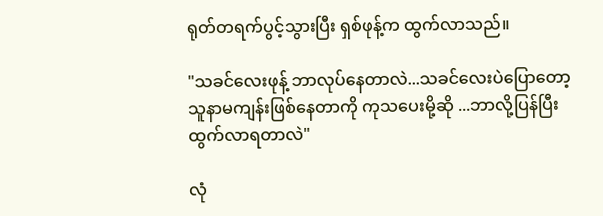ရုတ်တရက်ပွင့်သွားပြီး ရှစ်ဖုန့်က ထွက်လာသည်။

"သခင်လေးဖုန့် ဘာလုပ်နေတာလဲ...သခင်လေးပဲပြောတော့ သူနာမကျန်းဖြစ်နေတာကို ကုသပေးမို့ဆို ...ဘာလို့ပြန်ပြီးထွက်လာရတာလဲ"

လုံ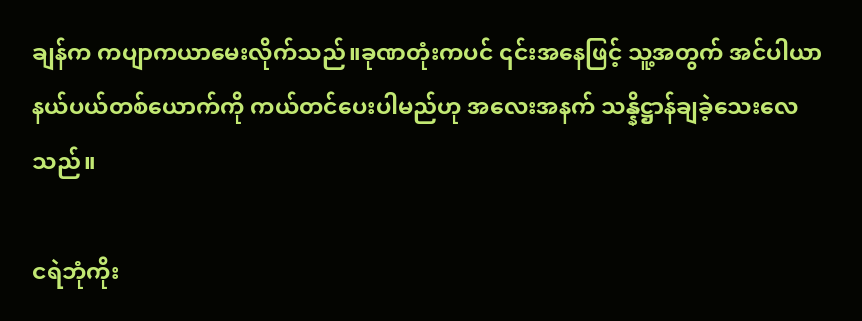ချန်က ကပျာကယာမေးလိုက်သည်။ခုဏတုံးကပင် ၎င်းအနေဖြင့် သူ့အတွက် အင်ပါယာနယ်ပယ်တစ်ယောက်ကို ကယ်တင်ပေးပါမည်ဟု အလေးအနက် သန္နိဋ္ဌာန်ချခဲ့သေးလေသည်။

ငရဲဘုံကိုး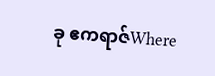ခု ဧကရာဇ်Where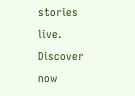stories live. Discover now